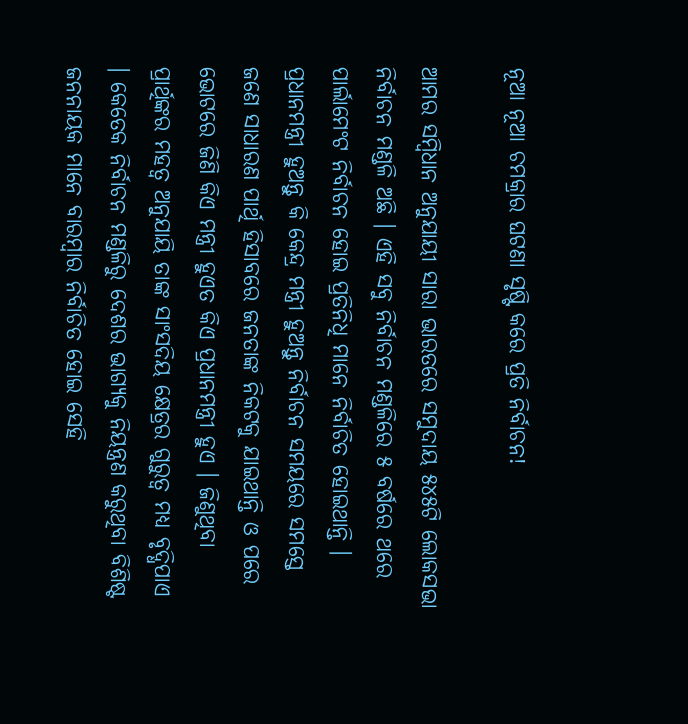ନୂଆ ନୂଆ ଚମକ୍ରାର ଘଟଣା ସୃଷ୍ଟି କରେ ପ୍ରତି ନିର୍ବାଚନ!

ଆମର ସମ୍ବିଧାନ ଅନୁଯାୟୀ ସାରା ଭାରତରେ ସମୁଦାୟ ୫୪୫ଟି ଲୋକସଭା ନିର୍ବାଚନ ମଣ୍ଡଳି ଅଛି । ଏହି ସବୁ ନିର୍ବାଚନ ମଣ୍ଡଳିରେ ୫ ବର୍ଷରେ ଥରେ ପାର୍ଲାମେଂଟ ନିର୍ବାଚନ ହୋଇ ପ୍ରତିନିଧି ମାନେ ନିର୍ବାଚିତ ହୋଇଥାନ୍ତି । ପ୍ରଧାନମନ୍ତ୍ରୀ ହୁଅନ୍ତୁ କି କେନ୍ଦ୍ର ମନ୍ତ୍ରୀ ହୁଅନ୍ତୁ ନିର୍ବାଚନ ସମୟରେ ସମସ୍ତେ ଜଣେ ସାଧାରଣ ପାର୍ଥି ହିସାବରେ ଜନତାଙ୍କ ନିକଟକୁ ଯାଇଥାନ୍ତି ଓ ପରେ ଭୋଟରେ ଜିଣି କିଏ ମନ୍ତ୍ରୀ ହୁଏତ କିଏ ପ୍ରଧାନମନ୍ତ୍ରୀ ହୁଏ । ଜିଣୁଥିବା ପ୍ରାର୍ଥିଙ୍କର ମହତ୍ୱ ଅନୁଯାୟି ତାଙ୍କ ସାଂସଦିୟ କ୍ଷେତ୍ରର ଗୁରୁତ୍ୱ ମଧ୍ୟ ବୃଦ୍ଧିପାଏ । କେତେକ ନିର୍ବାଚନ ମଣ୍ଡଳିରୁ ଦେଶର ଭାଗ୍ୟକୁ ନିୟନ୍ତ୍ରଣ କରୁଥିବା ବିଶିଷ୍ଟ ଜନନାୟକ ମାନେ ବାରମ୍ବାର ନିର୍ବାଚିତ ହୋଇ ସେହି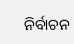ନିର୍ବାଚନ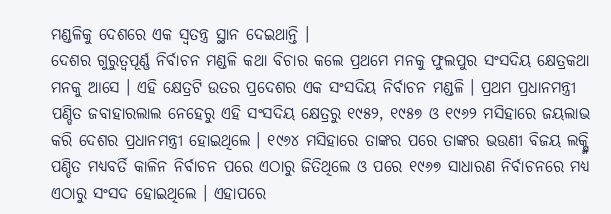ମଣ୍ଡଳିକୁ ଦେଶରେ ଏକ ସ୍ୱତନ୍ତ୍ର ସ୍ଥାନ ଦେଇଥାନ୍ତି ।
ଦେଶର ଗୁରୁତ୍ୱପୂର୍ଣ୍ଣ ନିର୍ବାଚନ ମଣ୍ଡଳି କଥା ବିଚାର କଲେ ପ୍ରଥମେ ମନକୁ ଫୁଲପୁର ସଂସଦିୟ କ୍ଷେତ୍ରକଥା ମନକୁ ଆସେ । ଏହି କ୍ଷେତ୍ରଟି ଉତର ପ୍ରଦେଶର ଏକ ସଂସଦିୟ ନିର୍ବାଚନ ମଣ୍ଡଳି । ପ୍ରଥମ ପ୍ରଧାନମନ୍ତ୍ରୀ ପଣ୍ଡିତ ଜବାହାରଲାଲ ନେହେରୁ ଏହି ସଂସଦିୟ କ୍ଷେତ୍ରରୁ ୧୯୫୨, ୧୯୫୭ ଓ ୧୯୬୨ ମସିହାରେ ଜୟଲାଭ କରି ଦେଶର ପ୍ରଧାନମନ୍ତ୍ରୀ ହୋଇଥିଲେ । ୧୯୬୪ ମସିହାରେ ତାଙ୍କର ପରେ ତାଙ୍କର ଭଉଣୀ ବିଜୟ ଲକ୍ଷ୍ମି ପଣ୍ଡିତ ମଧ୍ୟବର୍ତି କାଳିନ ନିର୍ବାଚନ ପରେ ଏଠାରୁ ଜିତିଥିଲେ ଓ ପରେ ୧୯୬୭ ସାଧାରଣ ନିର୍ବାଚନରେ ମଧ୍ୟ ଏଠାରୁ ସଂସଦ ହୋଇଥିଲେ । ଏହାପରେ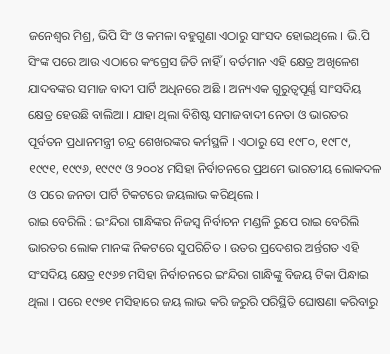ଜନେଶ୍ୱର ମିଶ୍ର, ଭିପି ସିଂ ଓ କମଳା ବହୁଗୁଣା ଏଠାରୁ ସାଂସଦ ହୋଇଥିଲେ । ଭି.ପି ସିଂଙ୍କ ପରେ ଆଉ ଏଠାରେ କଂଗ୍ରେସ ଜିତି ନାହିଁ । ବର୍ତମାନ ଏହି କ୍ଷେତ୍ର ଅଖିଳେଶ ଯାଦବଙ୍କର ସମାଜ ବାଦୀ ପାର୍ଟି ଅଧିନରେ ଅଛି । ଅନ୍ୟଏକ ଗୁରୁତ୍ୱପୂର୍ଣ୍ଣ ସାଂସଦିୟ କ୍ଷେତ୍ର ହେଉଛି ବାଲିଆ । ଯାହା ଥିଲା ବିଶିଷ୍ଟ ସମାଜବାଦୀ ନେତା ଓ ଭାରତର ପୂର୍ବତନ ପ୍ରଧାନମନ୍ତ୍ରୀ ଚନ୍ଦ୍ର ଶେଖରଙ୍କର କର୍ମସ୍ଥଳି । ଏଠାରୁ ସେ ୧୯୮୦, ୧୯୮୯, ୧୯୯୧, ୧୯୯୬, ୧୯୯୯ ଓ ୨୦୦୪ ମସିହା ନିର୍ବାଚନରେ ପ୍ରଥମେ ଭାରତୀୟ ଲୋକଦଳ ଓ ପରେ ଜନତା ପାର୍ଟି ଟିକଟରେ ଜୟଲାଭ କରିଥିଲେ ।
ରାଇ ବେରିଲି : ଇଂନ୍ଦିରା ଗାନ୍ଧିଙ୍କର ନିଜସ୍ୱ ନିର୍ବାଚନ ମଣ୍ଡଳି ରୁପେ ରାଇ ବେରିଲି ଭାରତର ଲୋକ ମାନଙ୍କ ନିକଟରେ ସୁପରିଚିତ । ଉତର ପ୍ରଦେଶର ଅର୍ନ୍ତଗତ ଏହି ସଂସଦିୟ କ୍ଷେତ୍ର ୧୯୬୭ ମସିହା ନିର୍ବାଚନରେ ଇଂନ୍ଦିରା ଗାନ୍ଧିଙ୍କୁ ବିଜୟ ଟିକା ପିନ୍ଧାଇ ଥିଲା । ପରେ ୧୯୭୧ ମସିହାରେ ଜୟ ଲାଭ କରି ଜରୁରି ପରିସ୍ଥିତି ଘୋଷଣା କରିବାରୁ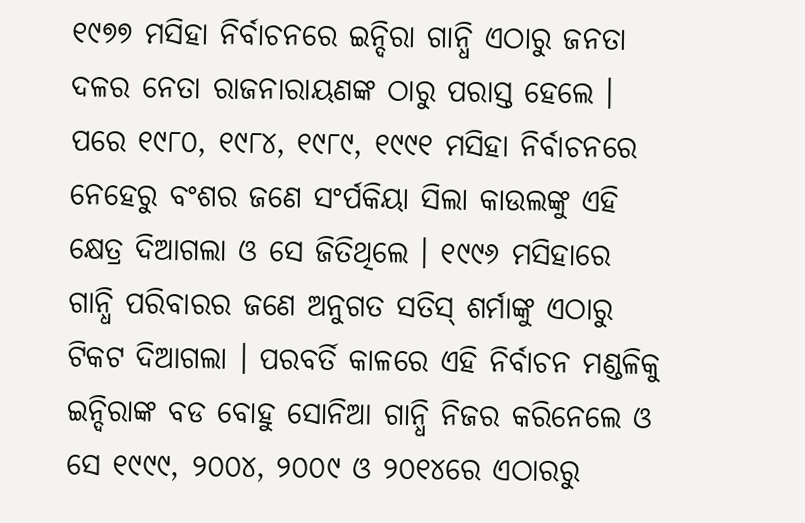୧୯୭୭ ମସିହା ନିର୍ବାଚନରେ ଇନ୍ଦିରା ଗାନ୍ଧି ଏଠାରୁ ଜନତା ଦଳର ନେତା ରାଜନାରାୟଣଙ୍କ ଠାରୁ ପରାସ୍ତ ହେଲେ । ପରେ ୧୯୮୦, ୧୯୮୪, ୧୯୮୯, ୧୯୯୧ ମସିହା ନିର୍ବାଚନରେ ନେହେରୁ ବଂଶର ଜଣେ ସଂର୍ପକିୟା ସିଲା କାଉଲଙ୍କୁ ଏହି କ୍ଷେତ୍ର ଦିଆଗଲା ଓ ସେ ଜିତିଥିଲେ । ୧୯୯୬ ମସିହାରେ ଗାନ୍ଧି ପରିବାରର ଜଣେ ଅନୁଗତ ସତିସ୍ ଶର୍ମାଙ୍କୁ ଏଠାରୁ ଟିକଟ ଦିଆଗଲା । ପରବର୍ତି କାଳରେ ଏହି ନିର୍ବାଚନ ମଣ୍ଡଳିକୁ ଇନ୍ଦିରାଙ୍କ ବଡ ବୋହୁ ସୋନିଆ ଗାନ୍ଧି ନିଜର କରିନେଲେ ଓ ସେ ୧୯୯୯, ୨୦୦୪, ୨୦୦୯ ଓ ୨୦୧୪ରେ ଏଠାରରୁ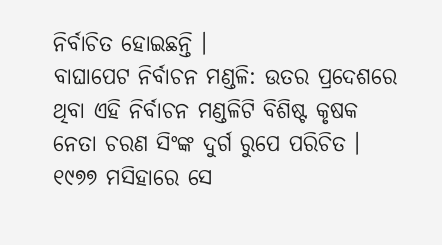ନିର୍ବାଚିତ ହୋଇଛନ୍ତି ।
ବାଘାପେଟ ନିର୍ବାଚନ ମଣ୍ଡଳି: ଉତର ପ୍ରଦେଶରେ ଥିବା ଏହି ନିର୍ବାଚନ ମଣ୍ଡଳିଟି ବିଶିଷ୍ଟ କୃଷକ ନେତା ଚରଣ ସିଂଙ୍କ ଦୁର୍ଗ ରୁପେ ପରିଚିତ । ୧୯୭୭ ମସିହାରେ ସେ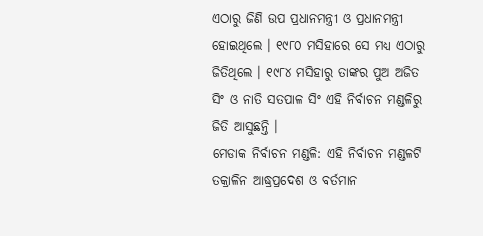ଏଠାରୁ ଜିଣି ଉପ ପ୍ରଧାନମନ୍ତ୍ରୀ ଓ ପ୍ରଧାନମନ୍ତ୍ରୀ ହୋଇଥିଲେ । ୧୯୮୦ ମସିହାରେ ସେ ମଧ୍ୟ ଏଠାରୁ ଜିତିଥିଲେ । ୧୯୮୪ ମସିହାରୁ ତାଙ୍କର ପୁଅ ଅଜିତ ସିଂ ଓ ନାତି ସତପାଳ ସିଂ ଏହି ନିର୍ବାଚନ ମଣ୍ଡଳିରୁ ଜିତି ଆସୁଛନ୍ତି ।
ମେଡାକ ନିର୍ବାଚନ ମଣ୍ଡଳି: ଏହି ନିର୍ବାଚନ ମଣ୍ଡଳଟି ତକ୍ରାଳିନ ଆଦ୍ଧ୍ରପ୍ରଦେଶ ଓ ବର୍ତମାନ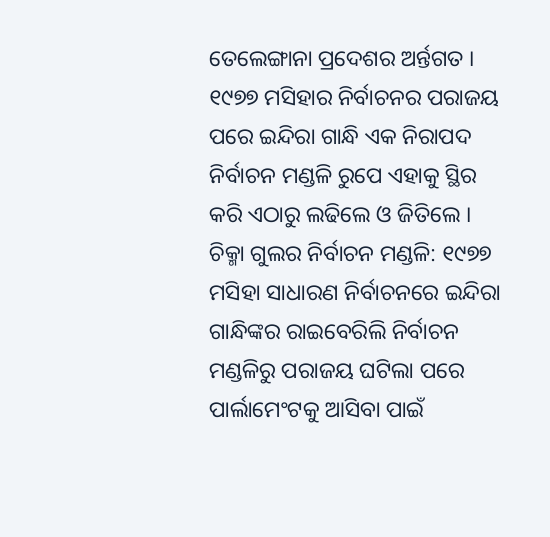ତେଲେଙ୍ଗାନା ପ୍ରଦେଶର ଅର୍ନ୍ତଗତ । ୧୯୭୭ ମସିହାର ନିର୍ବାଚନର ପରାଜୟ ପରେ ଇନ୍ଦିରା ଗାନ୍ଧି ଏକ ନିରାପଦ ନିର୍ବାଚନ ମଣ୍ଡଳି ରୁପେ ଏହାକୁ ସ୍ଥିର କରି ଏଠାରୁ ଲଢିଲେ ଓ ଜିତିଲେ ।
ଚିକ୍ମା ଗୁଲର ନିର୍ବାଚନ ମଣ୍ଡଳି: ୧୯୭୭ ମସିହା ସାଧାରଣ ନିର୍ବାଚନରେ ଇନ୍ଦିରା ଗାନ୍ଧିଙ୍କର ରାଇବେରିଲି ନିର୍ବାଚନ ମଣ୍ଡଳିରୁ ପରାଜୟ ଘଟିଲା ପରେ ପାର୍ଲାମେଂଟକୁ ଆସିବା ପାଇଁ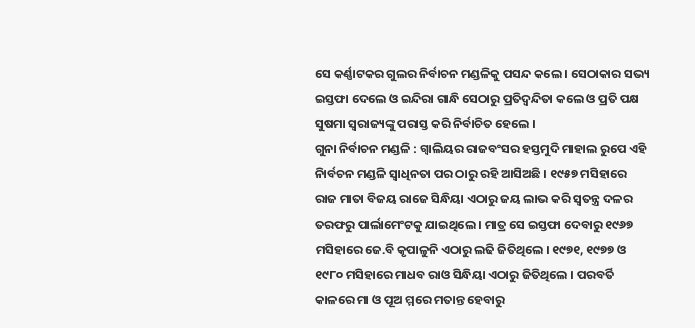ସେ କର୍ଣ୍ଣାଟକର ଗୁଲର ନିର୍ବାଚନ ମଣ୍ଡଳିକୁ ପସନ୍ଦ କଲେ । ସେଠାକାର ସଭ୍ୟ ଇସ୍ତଫା ଦେଲେ ଓ ଇନ୍ଦିରା ଗାନ୍ଧି ସେଠାରୁ ପ୍ରତିଦ୍ୱନ୍ଦିତା କଲେ ଓ ପ୍ରତି ପକ୍ଷ ସୁଷମା ସ୍ୱରାଜ୍ୟଙ୍କୁ ପରାସ୍ତ କରି ନିର୍ବାଚିତ ହେଲେ ।
ଗୁନା ନିର୍ବାଚନ ମଣ୍ଡଳି : ଗ୍ୱାଲିୟର ରାଜବଂସର ହସ୍ତମୁଦି ମାହାଲ ରୁପେ ଏହି ନିାର୍ବଚନ ମଣ୍ଡଳି ସ୍ୱାଧିନତା ପର ଠାରୁ ରହି ଆସିଅଛି । ୧୯୫୭ ମସିହାରେ ରାଜ ମାତା ବିଜୟ ରାଜେ ସିନ୍ଧିୟା ଏଠାରୁ ଜୟ ଲାଭ କରି ସ୍ୱତନ୍ତ୍ର ଦଳର ତରଫରୁ ପାର୍ଲାମେଂଟକୁ ଯାଇଥିଲେ । ମାତ୍ର ସେ ଇସ୍ତଫା ଦେବାରୁ ୧୯୬୭ ମସିହାରେ ଜେ.ବି କୃପାଳୁନି ଏଠାରୁ ଲଢି ଜିତିଥିଲେ । ୧୯୭୧, ୧୯୭୭ ଓ ୧୯୮୦ ମସିହାରେ ମାଧବ ରାଓ ସିନ୍ଧିୟା ଏଠାରୁ ଜିତିଥିଲେ । ପରବର୍ତି କାଳରେ ମା ଓ ପୂଅ ମ୍ମରେ ମତାନ୍ତ ହେବାରୁ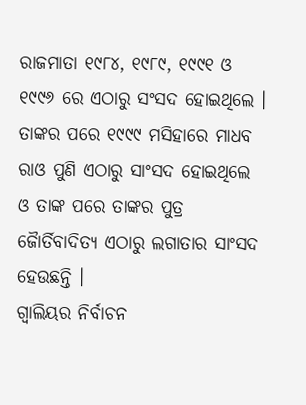ରାଜମାତା ୧୯୮୪, ୧୯୮୯, ୧୯୯୧ ଓ ୧୯୯୬ ରେ ଏଠାରୁ ସଂସଦ ହୋଇଥିଲେ । ତାଙ୍କର ପରେ ୧୯୯୯ ମସିହାରେ ମାଧବ ରାଓ ପୁଣି ଏଠାରୁ ସାଂସଦ ହୋଇଥିଲେ ଓ ତାଙ୍କ ପରେ ତାଙ୍କର ପୁତ୍ର ଜୈାର୍ତିବାଦିତ୍ୟ ଏଠାରୁ ଲଗାତାର ସାଂସଦ ହେଉଛନ୍ତି ।
ଗ୍ୱାଲିୟର ନିର୍ବାଚନ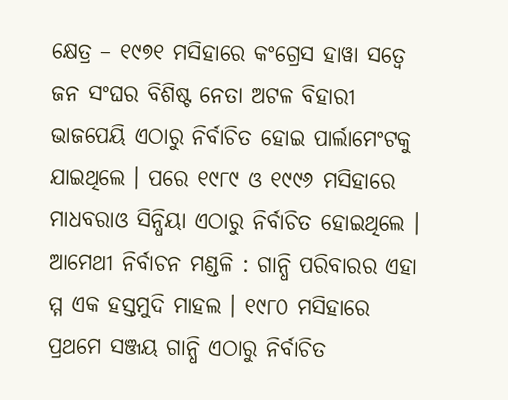କ୍ଷେତ୍ର – ୧୯୭୧ ମସିହାରେ କଂଗ୍ରେସ ହାୱା ସତ୍ୱେ ଜନ ସଂଘର ବିଶିଷ୍ଟ ନେତା ଅଟଳ ବିହାରୀ ଭାଜପେୟି ଏଠାରୁ ନିର୍ବାଚିତ ହୋଇ ପାର୍ଲାମେଂଟକୁ ଯାଇଥିଲେ । ପରେ ୧୯୮୯ ଓ ୧୯୯୬ ମସିହାରେ ମାଧବରାଓ ସିନ୍ଧିୟା ଏଠାରୁ ନିର୍ବାଚିତ ହୋଇଥିଲେ ।
ଆମେଥୀ ନିର୍ବାଚନ ମଣ୍ଡଳି : ଗାନ୍ଧି ପରିବାରର ଏହା ମ୍ମ ଏକ ହସ୍ତମୁଦି ମାହଲ । ୧୯୮୦ ମସିହାରେ ପ୍ରଥମେ ସଞ୍ଜୟ ଗାନ୍ଧି ଏଠାରୁ ନିର୍ବାଚିତ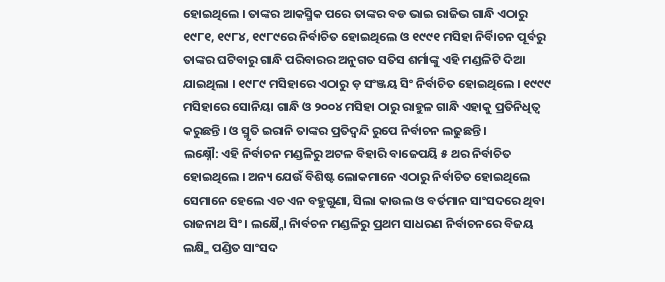ହୋଇଥିଲେ । ତାଙ୍କର ଆକସ୍ମିକ ପରେ ତାଙ୍କର ବଡ ଭାଇ ରାଜିଭ ଗାନ୍ଧି ଏଠାରୁ ୧୯୮୧, ୧୯୮୪, ୧୯୮୯ରେ ନିର୍ବାଚିତ ହୋଇଥିଲେ ଓ ୧୯୯୧ ମସିହା ନିର୍ବିାଚନ ପୂର୍ବରୁ ତାଙ୍କର ଘଟିବାରୁ ଗାନ୍ଧି ପରିବାରର ଅନୁଗତ ସତିସ ଶର୍ମାଙ୍କୁ ଏହି ମଣ୍ଡଳିଟି ଦିଆ ଯାଇଥିଲା । ୧୯୮୯ ମସିହାରେ ଏଠାରୁ ଡ଼ ସଂଞ୍ଜୟ ସିଂ ନିର୍ବାଚିତ ହୋଇଥିଲେ । ୧୯୯୯ ମସିହାରେ ସୋନିୟା ଗାନ୍ଧି ଓ ୨୦୦୪ ମସିହା ଠାରୁ ରାହୁଳ ଗାନ୍ଧି ଏହାକୁ ପ୍ରତିନିଧିତ୍ୱ କରୁଛନ୍ତି । ଓ ସ୍ମୃତି ଇରାନି ତାଙ୍କର ପ୍ରତିଦ୍ୱନ୍ଦି ରୁପେ ନିର୍ବାଚନ ଲଢୁଛନ୍ତି ।
ଲକ୍ଷ୍ନୌ: ଏହି ନିର୍ବାଚନ ମଣ୍ଡଳିରୁ ଅଟଳ ବିହାରି ବାଜେପୟି ୫ ଥର ନିର୍ବାଚିତ ହୋଇଥିଲେ । ଅନ୍ୟ ଯେଉଁ ବିଶିଷ୍ଟ ଲୋକମାନେ ଏଠାରୁ ନିର୍ବାଚିତ ହୋଇଥିଲେ ସେମାନେ ହେଲେ ଏଚ ଏନ ବହୁଗୁଣା, ସିଲା କାଉଲ ଓ ବର୍ତମାନ ସାଂସଦରେ ଥିବା ରାଜନାଥ ସିଂ । ଲକ୍ଷ୍ନୈା ନିାର୍ବଚନ ମଣ୍ଡଳିରୁ ପ୍ରଥମ ସାଧରଣ ନିର୍ବାଚନରେ ବିଜୟ ଲକ୍ଷ୍ମି ପଣ୍ଡିତ ସାଂସଦ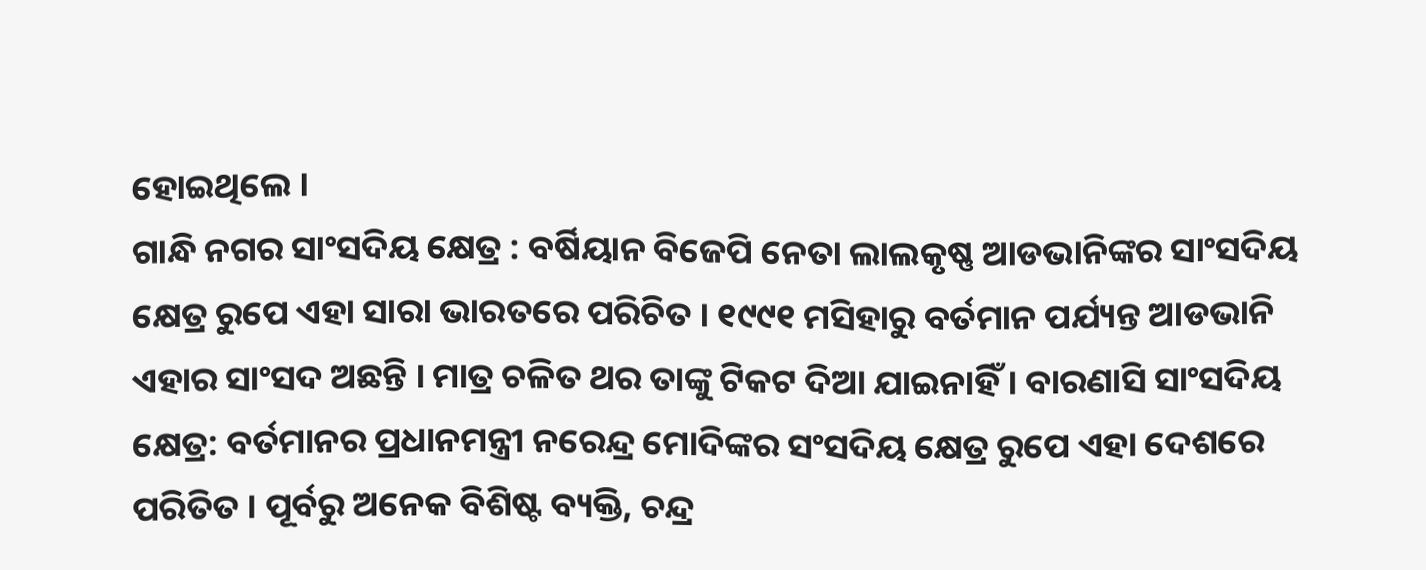ହୋଇଥିଲେ ।
ଗାନ୍ଧି ନଗର ସାଂସଦିୟ କ୍ଷେତ୍ର : ବର୍ଷିୟାନ ବିଜେପି ନେତା ଲାଲକୃଷ୍ଣ ଆଡଭାନିଙ୍କର ସାଂସଦିୟ କ୍ଷେତ୍ର ରୁପେ ଏହା ସାରା ଭାରତରେ ପରିଚିତ । ୧୯୯୧ ମସିହାରୁ ବର୍ତମାନ ପର୍ଯ୍ୟନ୍ତ ଆଡଭାନି ଏହାର ସାଂସଦ ଅଛନ୍ତି । ମାତ୍ର ଚଳିତ ଥର ତାଙ୍କୁ ଟିକଟ ଦିଆ ଯାଇନାହିଁ । ବାରଣାସି ସାଂସଦିୟ କ୍ଷେତ୍ର: ବର୍ତମାନର ପ୍ରଧାନମନ୍ତ୍ରୀ ନରେନ୍ଦ୍ର ମୋଦିଙ୍କର ସଂସଦିୟ କ୍ଷେତ୍ର ରୁପେ ଏହା ଦେଶରେ ପରିତିତ । ପୂର୍ବରୁ ଅନେକ ବିଶିଷ୍ଟ ବ୍ୟକ୍ତି, ଚନ୍ଦ୍ର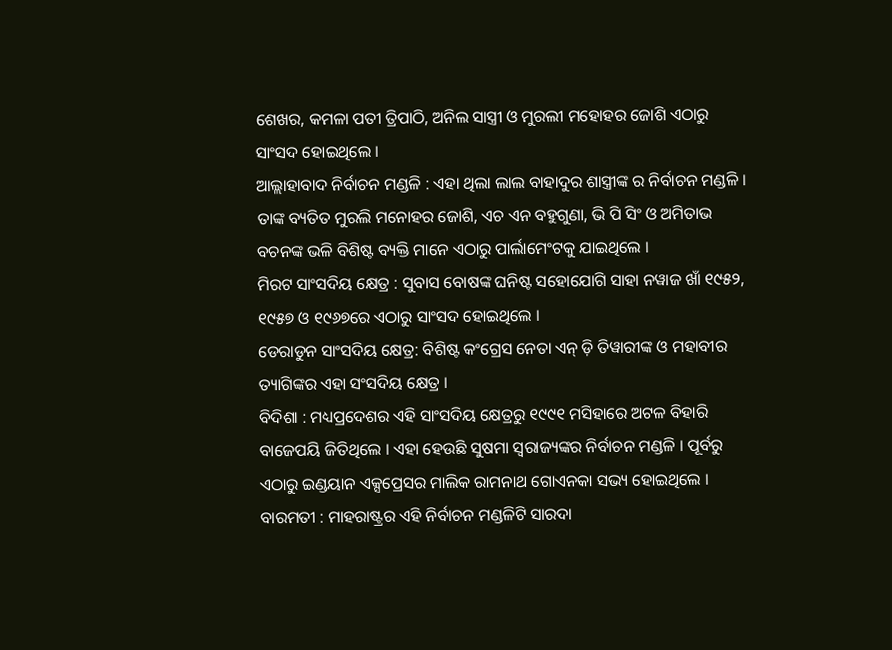ଶେଖର, କମଳା ପତୀ ତ୍ରିପାଠି, ଅନିଲ ସାସ୍ତ୍ରୀ ଓ ମୁରଲୀ ମହୋହର ଜୋଶି ଏଠାରୁ ସାଂସଦ ହୋଇଥିଲେ ।
ଆଲ୍ଲାହାବାଦ ନିର୍ବାଚନ ମଣ୍ଡଳି : ଏହା ଥିଲା ଲାଲ ବାହାଦୁର ଶାସ୍ତ୍ରୀଙ୍କ ର ନିର୍ବାଚନ ମଣ୍ଡଳି । ତାଙ୍କ ବ୍ୟତିତ ମୁରଲି ମନୋହର ଜୋଶି, ଏଚ ଏନ ବହୁଗୁଣା, ଭି ପି ସିଂ ଓ ଅମିତାଭ ବଚନଙ୍କ ଭଳି ବିଶିଷ୍ଟ ବ୍ୟକ୍ତି ମାନେ ଏଠାରୁ ପାର୍ଲାମେଂଟକୁ ଯାଇଥିଲେ ।
ମିରଟ ସାଂସଦିୟ କ୍ଷେତ୍ର : ସୁବାସ ବୋଷଙ୍କ ଘନିଷ୍ଟ ସହୋଯୋଗି ସାହା ନୱାଜ ଖାଁ ୧୯୫୨, ୧୯୫୭ ଓ ୧୯୬୭ରେ ଏଠାରୁ ସାଂସଦ ହୋଇଥିଲେ ।
ଡେରାଡୁନ ସାଂସଦିୟ କ୍ଷେତ୍ର: ବିଶିଷ୍ଟ କଂଗ୍ରେସ ନେତା ଏନ୍ ଡ଼ି ତିୱାରୀଙ୍କ ଓ ମହାବୀର ତ୍ୟାଗିଙ୍କର ଏହା ସଂସଦିୟ କ୍ଷେତ୍ର ।
ବିଦିଶା : ମଧ୍ୟପ୍ରଦେଶର ଏହି ସାଂସଦିୟ କ୍ଷେତ୍ରରୁ ୧୯୯୧ ମସିହାରେ ଅଟଳ ବିହାରି ବାଜେପୟି ଜିତିଥିଲେ । ଏହା ହେଉଛି ସୁଷମା ସ୍ୱରାଜ୍ୟଙ୍କର ନିର୍ବାଚନ ମଣ୍ଡଳି । ପୂର୍ବରୁ ଏଠାରୁ ଇଣ୍ଡୟାନ ଏକ୍ସପ୍ରେସର ମାଲିକ ରାମନାଥ ଗୋଏନକା ସଭ୍ୟ ହୋଇଥିଲେ ।
ବାରମତୀ : ମାହରାଷ୍ଟ୍ରର ଏହି ନିର୍ବାଚନ ମଣ୍ଡଳିଟି ସାରଦା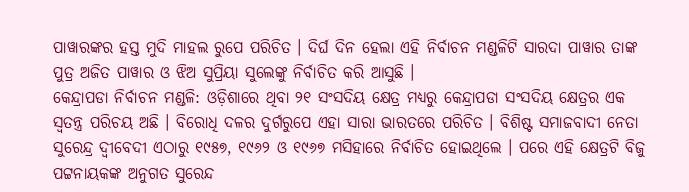ପାୱାରଙ୍କର ହସ୍ତ ମୁଦି ମାହଲ ରୁପେ ପରିଚିତ । ଦିର୍ଘ ଦିନ ହେଲା ଏହି ନିର୍ବାଚନ ମଣ୍ଡଳିଟି ସାରଦା ପାୱାର ତାଙ୍କ ପୁତ୍ର ଅଜିତ ପାୱାର ଓ ଝିଅ ସୁପ୍ରିୟା ସୁଲେଙ୍କୁ ନିର୍ବାଚିତ କରି ଆସୁଛି ।
କେନ୍ଦ୍ରାପଡା ନିର୍ବାଚନ ମଣ୍ଡଳି: ଓଡ଼ିଶାରେ ଥିବା ୨୧ ସଂସଦିୟ କ୍ଷେତ୍ର ମଧ୍ୟରୁ କେନ୍ଦ୍ରାପଡା ସଂସଦିୟ କ୍ଷେତ୍ରର ଏକ ସ୍ୱତନ୍ତ୍ର ପରିଚୟ ଅଛି । ବିରୋଧି ଦଳର ଦୁର୍ଗରୁପେ ଏହା ସାରା ଭାରତରେ ପରିଚିତ । ବିଶିଷ୍ଟ ସମାଜବାଦୀ ନେତା ସୁରେନ୍ଦ୍ର ଦ୍ୱୀବେଦୀ ଏଠାରୁ ୧୯୫୭, ୧୯୬୨ ଓ ୧୯୬୭ ମସିହାରେ ନିର୍ବାଚିତ ହୋଇଥିଲେ । ପରେ ଏହି କ୍ଷେତ୍ରଟି ବିଜୁ ପଟ୍ଟନାୟକଙ୍କ ଅନୁଗତ ସୁରେନ୍ଦ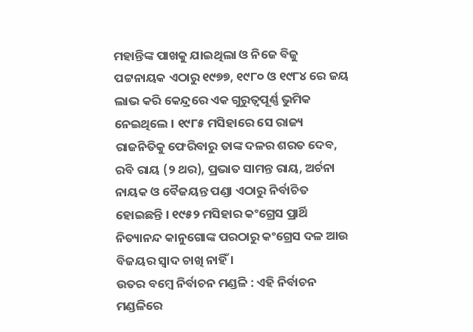ମହାନ୍ତିଙ୍କ ପାଖକୁ ଯାଇଥିଲା ଓ ନିଜେ ବିଜୁ ପଟ୍ଟନାୟକ ଏଠାରୁ ୧୯୭୭, ୧୯୮୦ ଓ ୧୯୮୪ ରେ ଜୟ ଲାଭ କରି କେନ୍ଦ୍ରରେ ଏକ ଗୁରୁତ୍ୱପୂର୍ଣ୍ଣ ଭୁମିକ ନେଇଥିଲେ । ୧୯୮୫ ମସିହାରେ ସେ ରାଜ୍ୟ ରାଜନିତିକୁ ଫେରିବାରୁ ତାଙ୍କ ଦଳର ଶରତ ଦେବ, ରବି ରାୟ (୨ ଥର), ପ୍ରଭାତ ସାମନ୍ତ ରାୟ, ଅର୍ଚନା ନାୟକ ଓ ବୈଜୟନ୍ତ ପଣ୍ଡା ଏଠାରୁ ନିର୍ବାଚିତ ହୋଇଛନ୍ତି । ୧୯୫୨ ମସିହାର କଂଗ୍ରେସ ପ୍ରାର୍ଥି ନିତ୍ୟାନନ୍ଦ କାନୁଗୋଙ୍କ ପରଠାରୁ କଂଗ୍ରେସ ଦଳ ଆଉ ବିଜୟର ସ୍ୱାଦ ଚାଖି ନାହିଁ ।
ଉତର ବମ୍ବେ ନିର୍ବାଚନ ମଣ୍ଡଳି : ଏହି ନିର୍ବାଚନ ମଣ୍ଡଳିରେ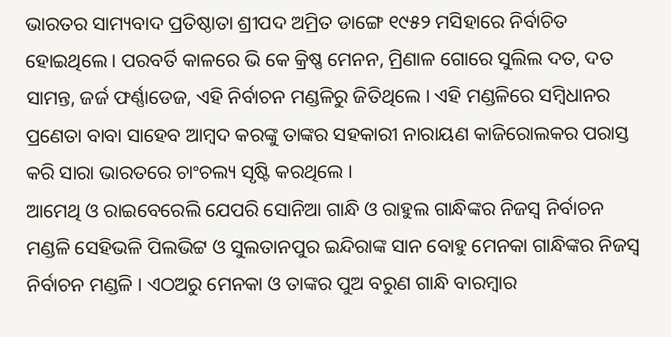ଭାରତର ସାମ୍ୟବାଦ ପ୍ରତିଷ୍ଠାତା ଶ୍ରୀପଦ ଅମ୍ରିତ ଡାଙ୍ଗେ ୧୯୫୨ ମସିହାରେ ନିର୍ବାଚିତ ହୋଇଥିଲେ । ପରବର୍ତି କାଳରେ ଭି କେ କ୍ରିଷ୍ଣ ମେନନ, ମ୍ରିଣାଳ ଗୋରେ ସୁଲିଲ ଦତ, ଦତ ସାମନ୍ତ, ଜର୍ଜ ଫର୍ଣ୍ଣାଡେଜ, ଏହି ନିର୍ବାଚନ ମଣ୍ଡଳିରୁ ଜିତିଥିଲେ । ଏହି ମଣ୍ଡଳିରେ ସମ୍ବିଧାନର ପ୍ରଣେତା ବାବା ସାହେବ ଆମ୍ବଦ କରଙ୍କୁ ତାଙ୍କର ସହକାରୀ ନାରାୟଣ କାଜିରୋଲକର ପରାସ୍ତ କରି ସାରା ଭାରତରେ ଚାଂଚଲ୍ୟ ସୃଷ୍ଟି କରଥିଲେ ।
ଆମେଥି ଓ ରାଇବେରେଲି ଯେପରି ସୋନିଆ ଗାନ୍ଧି ଓ ରାହୁଲ ଗାନ୍ଧିଙ୍କର ନିଜସ୍ୱ ନିର୍ବାଚନ ମଣ୍ଡଳି ସେହିଭଳି ପିଲଭିଟ୍ଟ ଓ ସୁଲତାନପୁର ଇନ୍ଦିରାଙ୍କ ସାନ ବୋହୁ ମେନକା ଗାନ୍ଧିଙ୍କର ନିଜସ୍ୱ ନିର୍ବାଚନ ମଣ୍ଡଳି । ଏଠଅରୁ ମେନକା ଓ ତାଙ୍କର ପୁଅ ବରୁଣ ଗାନ୍ଧି ବାରମ୍ବାର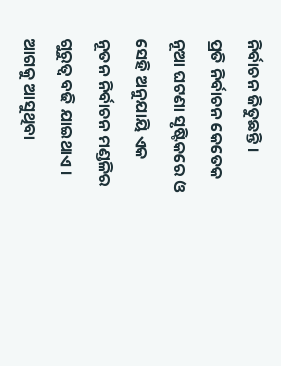ନିର୍ବାଚନ ଜିତୁଛନ୍ତି ।
ପ୍ରତି ନିର୍ବାଚନ କେତେକ ନୂଆ ଘଟଣା ସୃଷ୍ଟିକରେ ଓ ସେହି ଅନୁଯାୟି ଏକ ନୂତନ ନିର୍ବାଚନ ମଣ୍ଡଳିର ଗୁରୁତ୍ୱ ବଢି ଯାଇଥାଏ । ଆଗକୁ ଆସୁଥିବା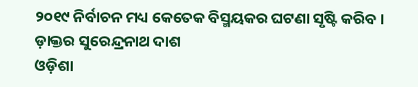୨୦୧୯ ନିର୍ବାଚନ ମଧ୍ୟ କେତେକ ବିସ୍ମୟକର ଘଟଣା ସୃଷ୍ଟି କରିବ । ଡ଼ାକ୍ତର ସୁରେନ୍ଦ୍ରନାଥ ଦାଶ
ଓଡ଼ିଶା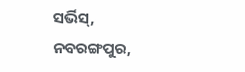ସର୍ଭିସ୍,
ନବରଙ୍ଗପୁର,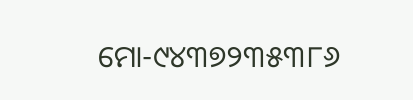ମୋ-୯୪୩୭୨୩୫୩୮୬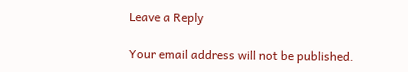Leave a Reply

Your email address will not be published.